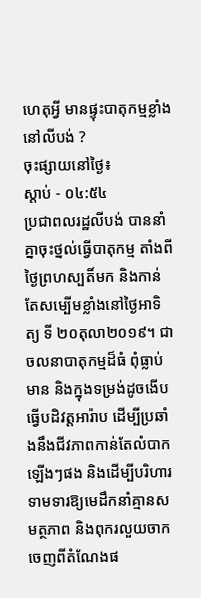ហេតុអ្វី មានផ្ទុះបាតុកម្មខ្លាំងនៅលីបង់ ?
ចុះផ្សាយនៅថ្ងៃ៖
ស្តាប់ - ០៤:៥៤
ប្រជាពលរដ្ឋលីបង់ បាននាំគ្នាចុះថ្នល់ធ្វើបាតុកម្ម តាំងពីថ្ងៃព្រហស្បតិ៍មក និងកាន់តែសម្បើមខ្លាំងនៅថ្ងៃអាទិត្យ ទី ២០តុលា២០១៩។ ជាចលនាបាតុកម្មដ៏ធំ ពុំធ្លាប់មាន និងក្នុងទម្រង់ដូចងើបធ្វើបដិវត្តអារ៉ាប ដើម្បីប្រឆាំងនឹងជីវភាពកាន់តែលំបាកឡើងៗផង និងដើម្បីបរិហារទាមទារឱ្យមេដឹកនាំគ្មានសមត្ថភាព និងពុករលួយចាកចេញពីតំណែងផ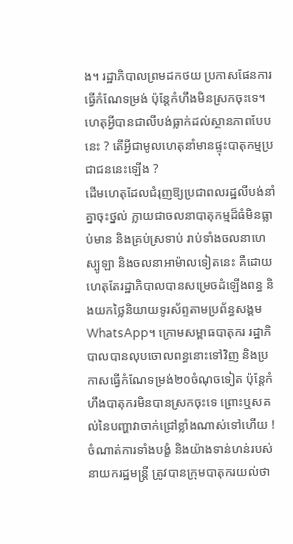ង។ រដ្ឋាភិបាលព្រមដកថយ ប្រកាសផែនការធ្វើកំណែទម្រង់ ប៉ុន្តែកំហឹងមិនស្រកចុះទេ។ ហេតុអ្វីបានជាលីបង់ធ្លាក់ដល់ស្ថានភាពបែបនេះ ? តើអ្វីជាមូលហេតុនាំមានផ្ទុះបាតុកម្មប្រជាជននេះឡើង ?
ដើមហេតុដែលជំរុញឱ្យប្រជាពលរដ្ឋលីបង់នាំគ្នាចុះថ្នល់ ក្លាយជាចលនាបាតុកម្មដ៏ធំមិនធ្លាប់មាន និងគ្រប់ស្រទាប់ រាប់ទាំងចលនាហេស្បូឡា និងចលនាអាម៉ាលទៀតនេះ គឺដោយហេតុតែរដ្ឋាភិបាលបានសម្រេចដំឡើងពន្ធ និងយកថ្លៃនិយាយទូរស័ព្ទតាមប្រព័ន្ធសង្គមWhatsApp។ ក្រោមសម្ពាធបាតុករ រដ្ឋាភិបាលបានលុបចោលពន្ធនោះទៅវិញ និងប្រកាសធ្វើកំណែទម្រង់២០ចំណុចទៀត ប៉ុន្តែកំហឹងបាតុករមិនបានស្រកចុះទេ ព្រោះឬសគល់នៃបញ្ហាវាចាក់ជ្រៅខ្លាំងណាស់ទៅហើយ ! ចំណាត់ការទាំងបង្ខំ និងយ៉ាងទាន់ហន់របស់នាយករដ្ឋមន្ត្រី ត្រូវបានក្រុមបាតុករយល់ថា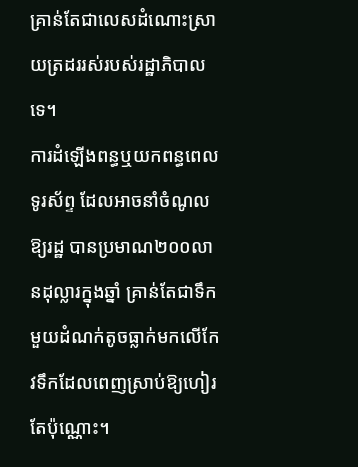គ្រាន់តែជាលេសដំណោះស្រាយត្រដររស់របស់រដ្ឋាភិបាលទេ។
ការដំឡើងពន្ធឬយកពន្ធពេលទូរស័ព្ទ ដែលអាចនាំចំណូលឱ្យរដ្ឋ បានប្រមាណ២០០លានដុល្លារក្នុងឆ្នាំ គ្រាន់តែជាទឹកមួយដំណក់តូចធ្លាក់មកលើកែវទឹកដែលពេញស្រាប់ឱ្យហៀរតែប៉ុណ្ណោះ។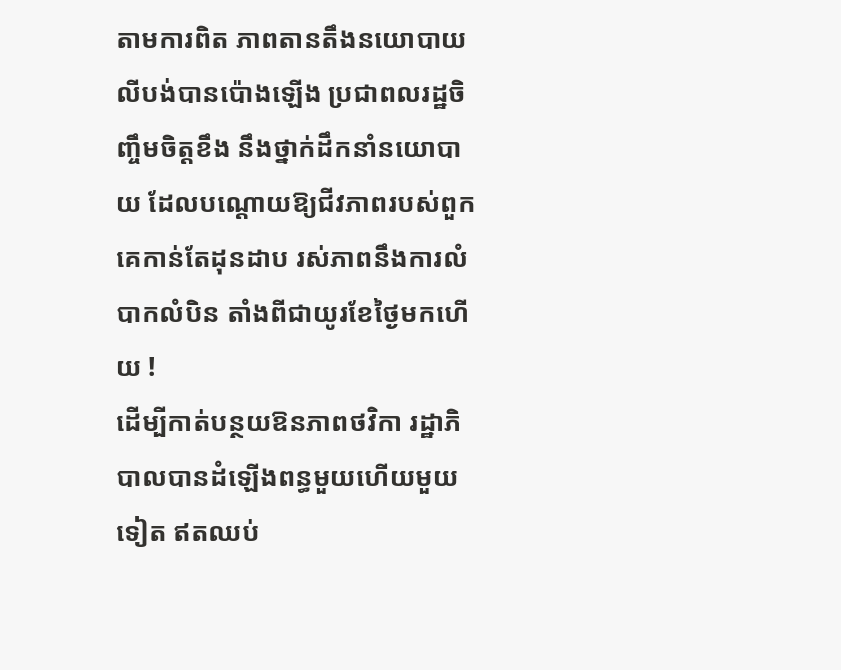តាមការពិត ភាពតានតឹងនយោបាយលីបង់បានប៉ោងឡើង ប្រជាពលរដ្ឋចិញ្ចឹមចិត្តខឹង នឹងថ្នាក់ដឹកនាំនយោបាយ ដែលបណ្តោយឱ្យជីវភាពរបស់ពួកគេកាន់តែដុនដាប រស់ភាពនឹងការលំបាកលំបិន តាំងពីជាយូរខែថ្ងៃមកហើយ !
ដើម្បីកាត់បន្ថយឱនភាពថវិកា រដ្ឋាភិបាលបានដំឡើងពន្ធមួយហើយមួយទៀត ឥតឈប់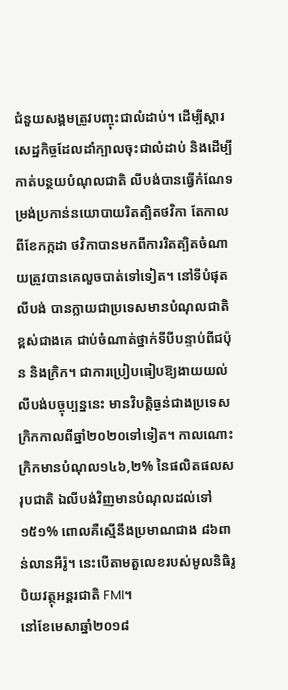ជំនួយសង្គមត្រូវបញ្ចុះជាលំដាប់។ ដើម្បីស្តារសេដ្ឋកិច្ចដែលដាំក្បាលចុះជាលំដាប់ និងដើម្បីកាត់បន្ថយបំណុលជាតិ លីបង់បានធ្វើកំណែទម្រង់ប្រកាន់នយោបាយរិតត្បិតថវិកា តែកាលពីខែកក្កដា ថវិកាបានមកពីការរិតត្បិតចំណាយត្រូវបានគេលួចបាត់ទៅទៀត។ នៅទីបំផុត លីបង់ បានក្លាយជាប្រទេសមានបំណុលជាតិខ្ពស់ជាងគេ ជាប់ចំណាត់ថ្នាក់ទីបីបន្ទាប់ពីជប៉ុន និងក្រិក។ ជាការប្រៀបធៀបឱ្យងាយយល់ លីបង់បច្ចុប្បន្ននេះ មានវិបត្តិធ្ងន់ជាងប្រទេសក្រិកកាលពីឆ្នាំ២០២០ទៅទៀត។ កាលណោះក្រិកមានបំណុល១៤៦,២% នៃផលិតផលសរុបជាតិ ឯលីបង់វិញមានបំណុលដល់ទៅ ១៥១% ពោលគឺស្មើនឹងប្រមាណជាង ៨៦ពាន់លានអឺរ៉ូ។ នេះបើតាមតួលេខរបស់មូលនិធិរូបិយវត្ថុអន្តរជាតិ FMI។
នៅខែមេសាឆ្នាំ២០១៨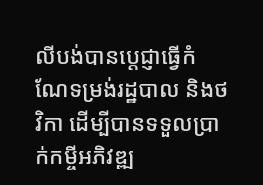លីបង់បានប្តេជ្ញាធ្វើកំណែទម្រង់រដ្ឋបាល និងថវិកា ដើម្បីបានទទួលប្រាក់កម្ចីអភិវឌ្ឍ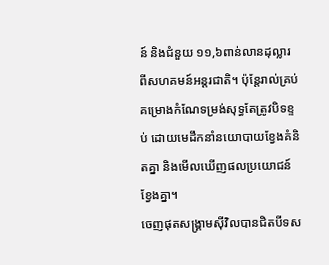ន៍ និងជំនួយ ១១,៦ពាន់លានដុល្លារ ពីសហគមន៍អន្តរជាតិ។ ប៉ុន្តែរាល់គ្រប់គម្រោងកំណែទម្រង់សុទ្ធតែត្រូវបិទខ្ទប់ ដោយមេដឹកនាំនយោបាយខ្វែងគំនិតគ្នា និងមើលឃើញផលប្រយោជន៍ខ្វែងគ្នា។
ចេញផុតសង្គ្រាមស៊ីវិលបានជិតបីទស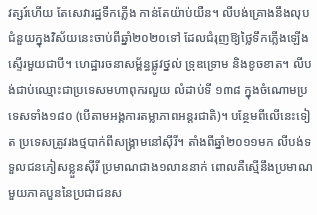វត្សរ៍ហើយ តែសេវារដ្ឋទឹកភ្លើង កាន់តែយ៉ាប់យឺន។ លីបង់គ្រោងនឹងលុបជំនួយក្នុងវិស័យនេះចាប់ពីឆ្នាំ២០២០ទៅ ដែលជំរុញឱ្យថ្លៃទឹកភ្លើងឡើងស្ទើរមួយជាបី។ ហេដ្ឋារចនាសម្ព័ន្ធផ្លូវថ្នល់ ទ្រុឌទ្រោម និងខូចខាត។ លីបង់ជាប់ឈ្មោះជាប្រទេសមហាពុករលួយ លំដាប់ទី ១៣៨ ក្នុងចំណោមប្រទេសទាំង១៨០ (បើតាមអង្គការតម្លាភាពអន្តរជាតិ)។ បន្ថែមពីលើនេះទៀត ប្រទេសត្រូវរងថ្មបាក់ពីសង្គ្រាមនៅស៊ីរី។ តាំងពីឆ្នាំ២០១១មក លីបង់ទទួលជនភៀសខ្លួនស៊ីរី ប្រមាណជាង១លាននាក់ ពោលគឺស្មើនឹងប្រមាណមួយភាគបួននៃប្រជាជនស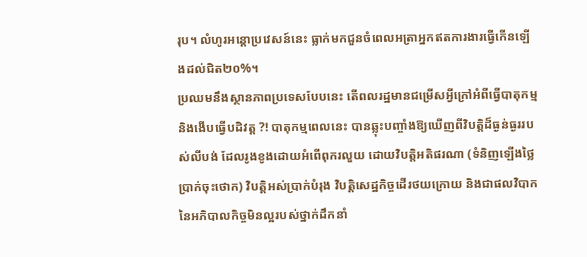រុប។ លំហូរអន្តោប្រវេសន៍នេះ ធ្លាក់មកជួនចំពេលអត្រាអ្នកឥតការងារធ្វើកើនឡើងដល់ជិត២០%។
ប្រឈមនឹងស្ថានភាពប្រទេសបែបនេះ តើពលរដ្ឋមានជម្រើសអ្វីក្រៅអំពីធ្វើបាតុកម្ម និងងើបធ្វើបដិវត្ត ?! បាតុកម្មពេលនេះ បានឆ្លុះបញ្ចាំងឱ្យឃើញពីវិបត្តិដ៏ធ្ងន់ធ្ងររបស់លីបង់ ដែលរូងខូងដោយអំពើពុករលួយ ដោយវិបត្តិអតិផរណា (ទំនិញឡើងថ្លៃប្រាក់ចុះថោក) វិបត្តិអស់ប្រាក់បំរុង វិបត្តិសេដ្ឋកិច្ចដើរថយក្រោយ និងជាផលវិបាកនៃអភិបាលកិច្ចមិនល្អរបស់ថ្នាក់ដឹកនាំ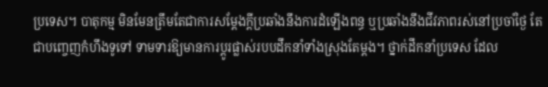ប្រទេស។ បាតុកម្ម មិនមែនត្រឹមតែជាការសម្តែងក្តីប្រឆាំងនឹងការដំឡើងពន្ធ ឬប្រឆាំងនឹងជីវភាពរស់នៅប្រចាំថ្ងៃ តែជាបញ្ចេញកំហឹងទូទៅ ទាមទារឱ្យមានការប្តូរផ្លាស់របបដឹកនាំទាំងស្រុងតែម្តង។ ថ្នាក់ដឹកនាំប្រទេស ដែល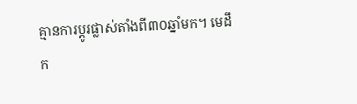គ្មានការប្តូរផ្លាស់តាំងពី៣០ឆ្នាំមក។ មេដឹក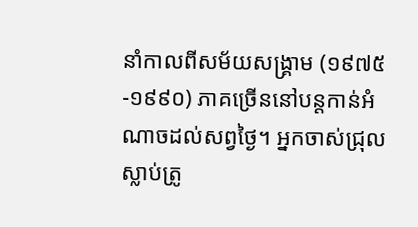នាំកាលពីសម័យសង្គ្រាម (១៩៧៥-១៩៩០) ភាគច្រើននៅបន្តកាន់អំណាចដល់សព្វថ្ងៃ។ អ្នកចាស់ជ្រុលស្លាប់ត្រូ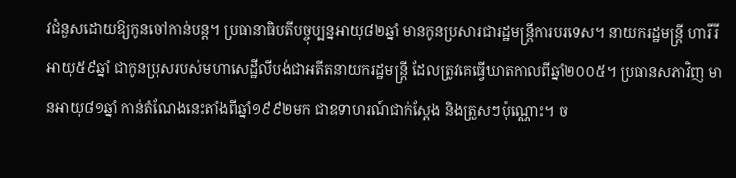វជំនួសដោយឱ្យកូនចៅកាន់បន្ត។ ប្រធានាធិបតីបច្ចុប្បន្នអាយុ៨២ឆ្នាំ មានកូនប្រសារជារដ្ឋមន្ត្រីការបរទេស។ នាយករដ្ឋមន្ត្រី ហារីរី អាយុ៥៩ឆ្នាំ ជាកូនប្រុសរបស់មហាសេដ្ឋីលីបង់ជាអតីតនាយករដ្ឋមន្ត្រី ដែលត្រូវគេធ្វើឃាតកាលពីឆ្នាំ២០០៥។ ប្រធានសភាវិញ មានអាយុ៨១ឆ្នាំ កាន់តំណែងនេះតាំងពីឆ្នាំ១៩៩២មក ជាឧទាហរណ៍ជាក់ស្តែង និងត្រួសៗប៉ុណ្ណោះ។ ច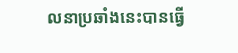លនាប្រឆាំងនេះបានធ្វើ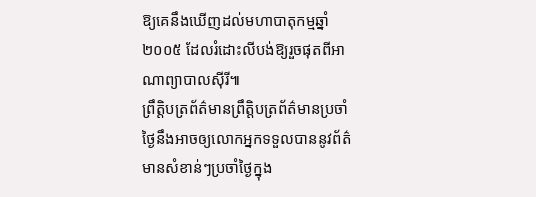ឱ្យគេនឹងឃើញដល់មហាបាតុកម្មឆ្នាំ២០០៥ ដែលរំដោះលីបង់ឱ្យរួចផុតពីអាណាព្យាបាលស៊ីរី៕
ព្រឹត្តិបត្រព័ត៌មានព្រឹត្តិបត្រព័ត៌មានប្រចាំថ្ងៃនឹងអាចឲ្យលោកអ្នកទទួលបាននូវព័ត៌មានសំខាន់ៗប្រចាំថ្ងៃក្នុង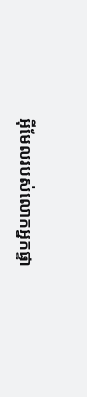អ៊ីមែលរបស់លោកអ្នកផ្ទា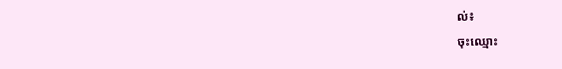ល់៖
ចុះឈ្មោះ